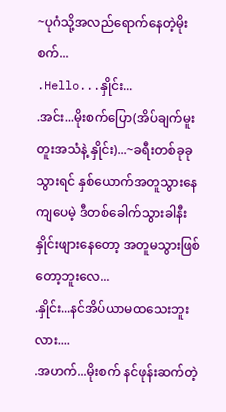~ပုဂံသို့အလည်ရောက်နေတဲ့မိုးစက်...
.Hello...နှိုင်း...
.အင်း...မိုးစက်ပြော(အိပ်ချက်မူးတူးအသံနဲ့ နှိုင်း)...~ခရီးတစ်ခုခုသွားရင် နှစ်ယောက်အတူသွားနေကျပေမဲ့ ဒီတစ်ခေါက်သွားခါနီး နှိုင်းဖျားနေတော့ အတူမသွားဖြစ်တော့ဘူးလေ...
.နှိုင်း...နင်အိပ်ယာမထသေးဘူးလား....
.အဟက်...မိုးစက် နင်ဖုန်းဆက်တဲ့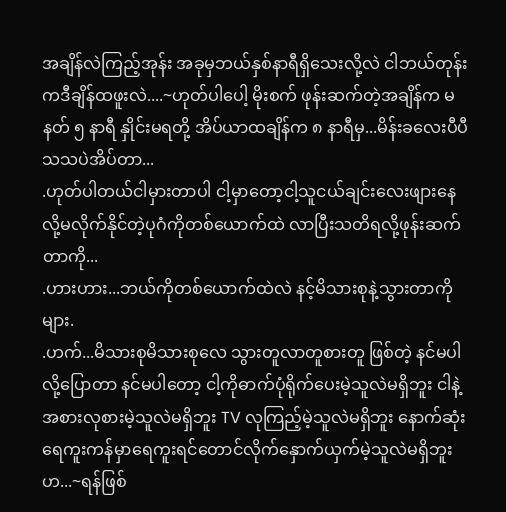အချိန်လဲကြည့်အုန်း အခုမှဘယ်နှစ်နာရီရှိသေးလို့လဲ ငါဘယ်တုန်းကဒီချိန်ထဖူးလဲ....~ဟုတ်ပါပေါ့ မိုးစက် ဖုန်းဆက်တဲ့အချိန်က မနတ် ၅ နာရီ နှိုင်းမရတို့ အိပ်ယာထချိန်က ၈ နာရီမှ...မိန်းခလေးပီပီသသပဲအိပ်တာ...
.ဟုတ်ပါတယ်ငါမှားတာပါ ငါ့မှာတော့ငါ့သူငယ်ချင်းလေးဖျားနေလို့မလိုက်နိုင်တဲ့ပုဂံကိုတစ်ယောက်ထဲ လာပြီးသတိရလို့ဖုန်းဆက်တာကို...
.ဟားဟား...ဘယ်ကိုတစ်ယောက်ထဲလဲ နင့်မိသားစုနဲ့သွားတာကိုများ.
.ဟက်...မိသားစုမိသားစုလေ သွားတူလာတူစားတူ ဖြစ်တဲ့ နင်မပါလို့ပြောတာ နင်မပါတော့ ငါ့ကိုဓာက်ပုံရိုက်ပေးမဲ့သူလဲမရှိဘူး ငါနဲ့အစားလုစားမဲ့သူလဲမရှိဘူး TV လုကြည့်မဲ့သူလဲမရှိဘူး နောက်ဆုံး ရေကူးကန်မှာရေကူးရင်တောင်လိုက်နှောက်ယှက်မဲ့သူလဲမရှိဘူးဟ...~ရန်ဖြစ်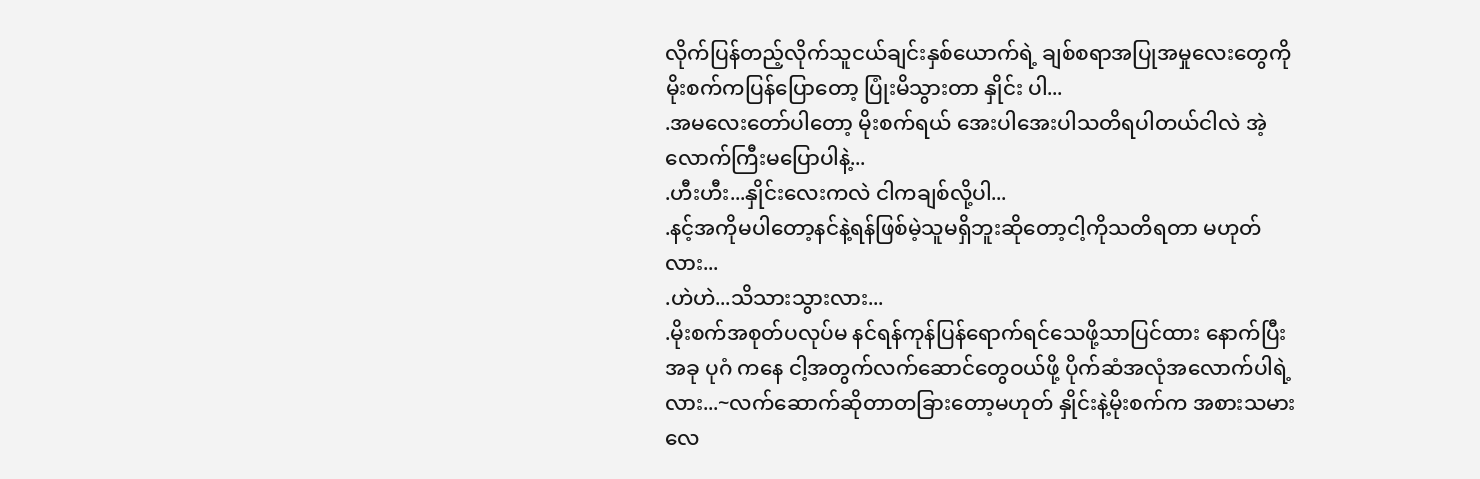လိုက်ပြန်တည့်လိုက်သူငယ်ချင်းနှစ်ယောက်ရဲ့ ချစ်စရာအပြုအမှုလေးတွေကိုမိုးစက်ကပြန်ပြောတော့ ပြုံးမိသွားတာ နှိုင်း ပါ...
.အမလေးတော်ပါတော့ မိုးစက်ရယ် အေးပါအေးပါသတိရပါတယ်ငါလဲ အဲ့လောက်ကြီးမပြောပါနဲ့...
.ဟီးဟီး...နှိုင်းလေးကလဲ ငါကချစ်လို့ပါ...
.နင့်အကိုမပါတော့နင်နဲ့ရန်ဖြစ်မဲ့သူမရှိဘူးဆိုတော့ငါ့ကိုသတိရတာ မဟုတ်လား...
.ဟဲဟဲ...သိသားသွားလား...
.မိုးစက်အစုတ်ပလုပ်မ နင်ရန်ကုန်ပြန်ရောက်ရင်သေဖို့သာပြင်ထား နောက်ပြီးအခု ပုဂံ ကနေ ငါ့အတွက်လက်ဆောင်တွေဝယ်ဖို့ ပိုက်ဆံအလုံအလောက်ပါရဲ့လား...~လက်ဆောက်ဆိုတာတခြားတော့မဟုတ် နှိုင်းနဲ့မိုးစက်က အစားသမားလေ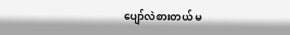ပျော်လဲစားတယ် မ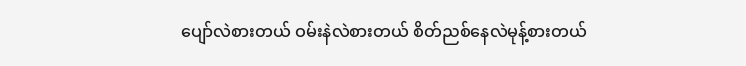ပျော်လဲစားတယ် ဝမ်းနဲလဲစားတယ် စိတ်ညစ်နေလဲမုန့်စားတယ်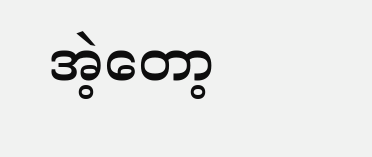အဲ့တော့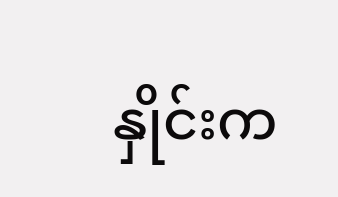နှိုင်းက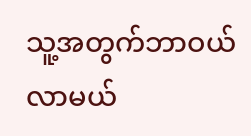သူ့အတွက်ဘာဝယ်လာမယ်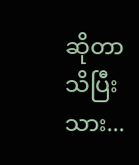ဆိုတာသိပြီးသား...